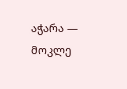აჭარა — მოკლე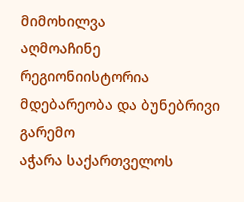მიმოხილვა
აღმოაჩინე რეგიონიისტორია
მდებარეობა და ბუნებრივი გარემო
აჭარა საქართველოს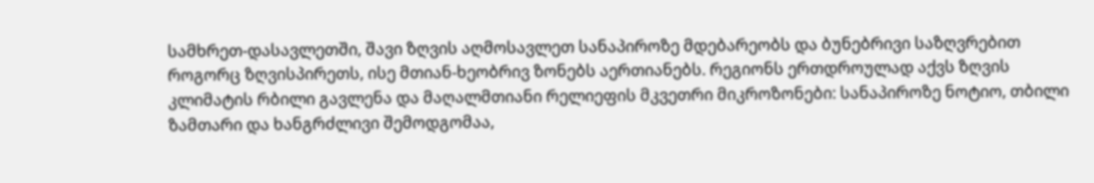სამხრეთ-დასავლეთში, შავი ზღვის აღმოსავლეთ სანაპიროზე მდებარეობს და ბუნებრივი საზღვრებით როგორც ზღვისპირეთს, ისე მთიან-ხეობრივ ზონებს აერთიანებს. რეგიონს ერთდროულად აქვს ზღვის კლიმატის რბილი გავლენა და მაღალმთიანი რელიეფის მკვეთრი მიკროზონები: სანაპიროზე ნოტიო, თბილი ზამთარი და ხანგრძლივი შემოდგომაა,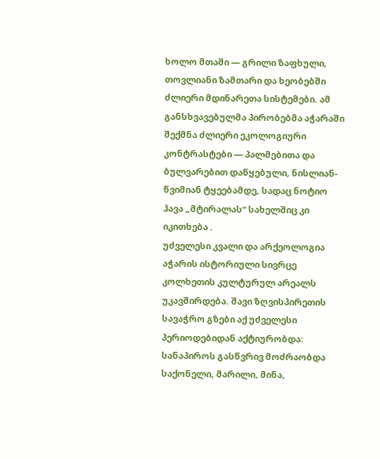ხოლო მთაში — გრილი ზაფხული, თოვლიანი ზამთარი და ხეობებში ძლიერი მდინარეთა სისტემები. ამ განსხვავებულმა პირობებმა აჭარაში შექმნა ძლიერი ეკოლოგიური კონტრასტები — პალმებითა და ბულვარებით დაწყებული, ნისლიან-წვიმიან ტყეებამდე, სადაც ნოტიო ჰავა „მტირალას“ სახელშიც კი იკითხება .
უძველესი კვალი და არქეოლოგია
აჭარის ისტორიული სივრცე კოლხეთის კულტურულ არეალს უკავშირდება. შავი ზღვისპირეთის სავაჭრო გზები აქ უძველესი პერიოდებიდან აქტიურობდა: სანაპიროს გასწვრივ მოძრაობდა საქონელი, მარილი, მინა,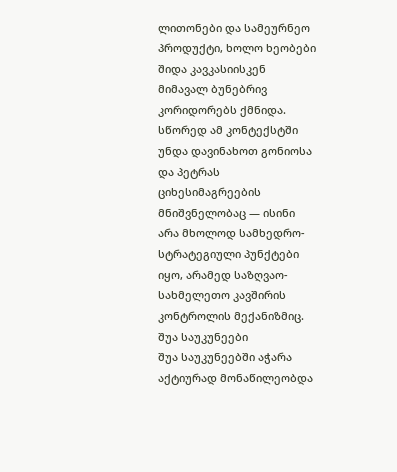ლითონები და სამეურნეო პროდუქტი, ხოლო ხეობები შიდა კავკასიისკენ მიმავალ ბუნებრივ კორიდორებს ქმნიდა. სწორედ ამ კონტექსტში უნდა დავინახოთ გონიოსა და პეტრას ციხესიმაგრეების მნიშვნელობაც — ისინი არა მხოლოდ სამხედრო-სტრატეგიული პუნქტები იყო, არამედ საზღვაო-სახმელეთო კავშირის კონტროლის მექანიზმიც.
შუა საუკუნეები
შუა საუკუნეებში აჭარა აქტიურად მონაწილეობდა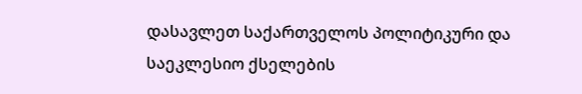დასავლეთ საქართველოს პოლიტიკური და საეკლესიო ქსელების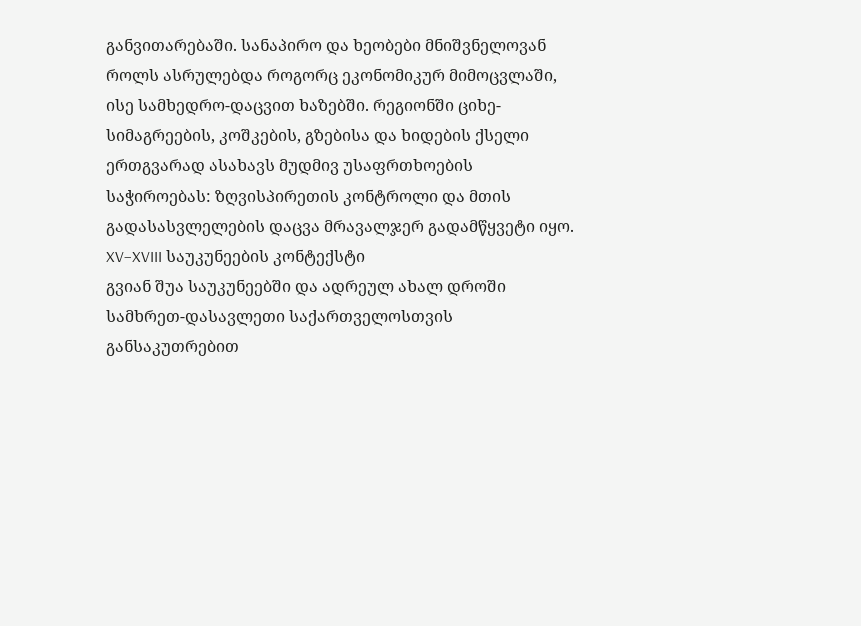განვითარებაში. სანაპირო და ხეობები მნიშვნელოვან როლს ასრულებდა როგორც ეკონომიკურ მიმოცვლაში, ისე სამხედრო-დაცვით ხაზებში. რეგიონში ციხე-სიმაგრეების, კოშკების, გზებისა და ხიდების ქსელი ერთგვარად ასახავს მუდმივ უსაფრთხოების საჭიროებას: ზღვისპირეთის კონტროლი და მთის გადასასვლელების დაცვა მრავალჯერ გადამწყვეტი იყო.
XV–XVIII საუკუნეების კონტექსტი
გვიან შუა საუკუნეებში და ადრეულ ახალ დროში სამხრეთ-დასავლეთი საქართველოსთვის განსაკუთრებით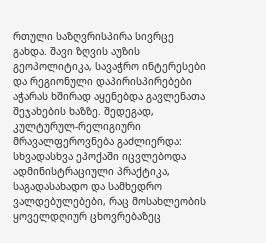რთული საზღვრისპირა სივრცე გახდა. შავი ზღვის აუზის გეოპოლიტიკა, სავაჭრო ინტერესები და რეგიონული დაპირისპირებები აჭარას ხშირად აყენებდა გავლენათა შეჯახების ხაზზე. შედეგად, კულტურულ-რელიგიური მრავალფეროვნება გაძლიერდა: სხვადასხვა ეპოქაში იცვლებოდა ადმინისტრაციული პრაქტიკა, საგადასახადო და სამხედრო ვალდებულებები, რაც მოსახლეობის ყოველდღიურ ცხოვრებაზეც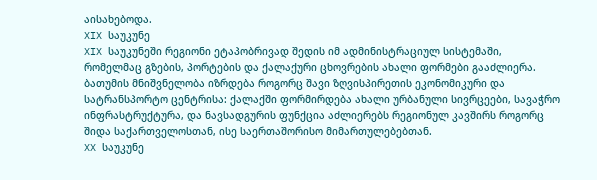აისახებოდა.
XIX საუკუნე
XIX საუკუნეში რეგიონი ეტაპობრივად შედის იმ ადმინისტრაციულ სისტემაში, რომელმაც გზების, პორტების და ქალაქური ცხოვრების ახალი ფორმები გააძლიერა. ბათუმის მნიშვნელობა იზრდება როგორც შავი ზღვისპირეთის ეკონომიკური და სატრანსპორტო ცენტრისა: ქალაქში ფორმირდება ახალი ურბანული სივრცეები, სავაჭრო ინფრასტრუქტურა, და ნავსადგურის ფუნქცია აძლიერებს რეგიონულ კავშირს როგორც შიდა საქართველოსთან, ისე საერთაშორისო მიმართულებებთან.
XX საუკუნე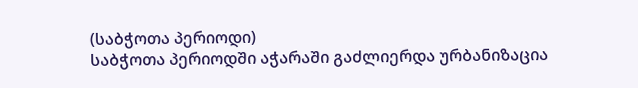(საბჭოთა პერიოდი)
საბჭოთა პერიოდში აჭარაში გაძლიერდა ურბანიზაცია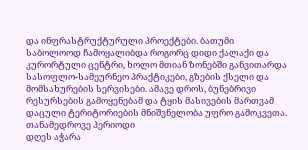და ინფრასტრუქტურული პროექტები. ბათუმი საბოლოოდ ჩამოყალიბდა როგორც დიდი ქალაქი და კურორტული ცენტრი, ხოლო მთიან ზონებში განვითარდა სასოფლო-სამეურნეო პრაქტიკები, გზების ქსელი და მომსახურების სერვისები. ამავე დროს, ბუნებრივი რესურსების გამოყენებამ და ტყის მასივების მართვამ დაცული ტერიტორიების მნიშვნელობა უფრო გამოკვეთა.
თანამედროვე პერიოდი
დღეს აჭარა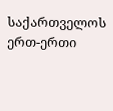საქართველოს ერთ-ერთი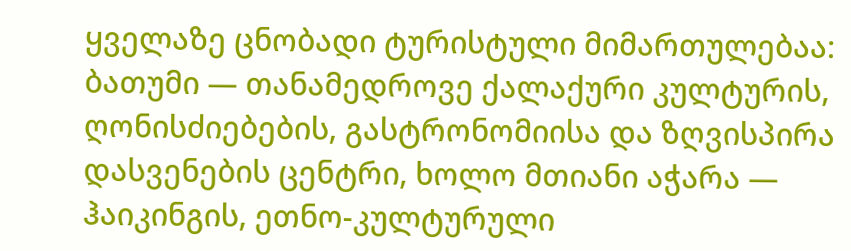ყველაზე ცნობადი ტურისტული მიმართულებაა: ბათუმი — თანამედროვე ქალაქური კულტურის, ღონისძიებების, გასტრონომიისა და ზღვისპირა დასვენების ცენტრი, ხოლო მთიანი აჭარა — ჰაიკინგის, ეთნო-კულტურული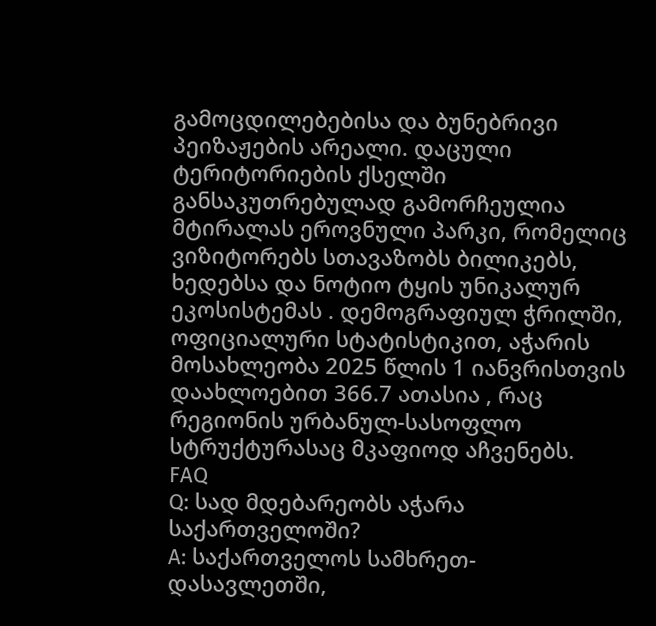გამოცდილებებისა და ბუნებრივი პეიზაჟების არეალი. დაცული ტერიტორიების ქსელში განსაკუთრებულად გამორჩეულია მტირალას ეროვნული პარკი, რომელიც ვიზიტორებს სთავაზობს ბილიკებს, ხედებსა და ნოტიო ტყის უნიკალურ ეკოსისტემას . დემოგრაფიულ ჭრილში, ოფიციალური სტატისტიკით, აჭარის მოსახლეობა 2025 წლის 1 იანვრისთვის დაახლოებით 366.7 ათასია , რაც რეგიონის ურბანულ-სასოფლო სტრუქტურასაც მკაფიოდ აჩვენებს.
FAQ
Q: სად მდებარეობს აჭარა საქართველოში?
A: საქართველოს სამხრეთ-დასავლეთში,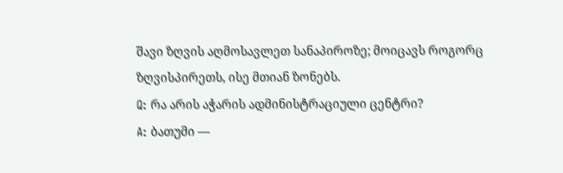შავი ზღვის აღმოსავლეთ სანაპიროზე; მოიცავს როგორც ზღვისპირეთს, ისე მთიან ზონებს.
Q: რა არის აჭარის ადმინისტრაციული ცენტრი?
A: ბათუმი —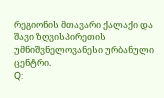რეგიონის მთავარი ქალაქი და შავი ზღვისპირეთის უმნიშვნელოვანესი ურბანული ცენტრი.
Q: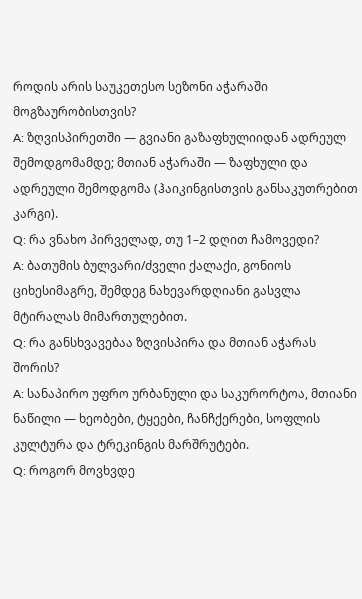როდის არის საუკეთესო სეზონი აჭარაში მოგზაურობისთვის?
A: ზღვისპირეთში — გვიანი გაზაფხულიიდან ადრეულ შემოდგომამდე; მთიან აჭარაში — ზაფხული და ადრეული შემოდგომა (ჰაიკინგისთვის განსაკუთრებით კარგი).
Q: რა ვნახო პირველად, თუ 1–2 დღით ჩამოვედი?
A: ბათუმის ბულვარი/ძველი ქალაქი, გონიოს ციხესიმაგრე, შემდეგ ნახევარდღიანი გასვლა მტირალას მიმართულებით.
Q: რა განსხვავებაა ზღვისპირა და მთიან აჭარას შორის?
A: სანაპირო უფრო ურბანული და საკურორტოა, მთიანი ნაწილი — ხეობები, ტყეები, ჩანჩქერები, სოფლის კულტურა და ტრეკინგის მარშრუტები.
Q: როგორ მოვხვდე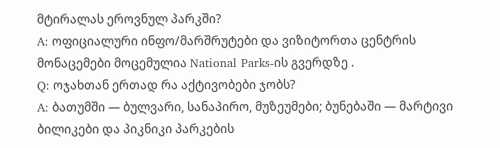მტირალას ეროვნულ პარკში?
A: ოფიციალური ინფო/მარშრუტები და ვიზიტორთა ცენტრის მონაცემები მოცემულია National Parks-ის გვერდზე .
Q: ოჯახთან ერთად რა აქტივობები ჯობს?
A: ბათუმში — ბულვარი, სანაპირო, მუზეუმები; ბუნებაში — მარტივი ბილიკები და პიკნიკი პარკების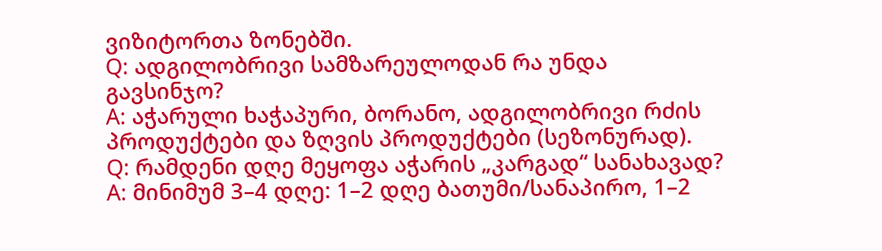ვიზიტორთა ზონებში.
Q: ადგილობრივი სამზარეულოდან რა უნდა გავსინჯო?
A: აჭარული ხაჭაპური, ბორანო, ადგილობრივი რძის პროდუქტები და ზღვის პროდუქტები (სეზონურად).
Q: რამდენი დღე მეყოფა აჭარის „კარგად“ სანახავად?
A: მინიმუმ 3–4 დღე: 1–2 დღე ბათუმი/სანაპირო, 1–2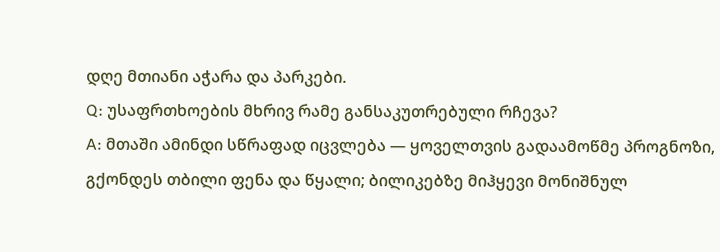დღე მთიანი აჭარა და პარკები.
Q: უსაფრთხოების მხრივ რამე განსაკუთრებული რჩევა?
A: მთაში ამინდი სწრაფად იცვლება — ყოველთვის გადაამოწმე პროგნოზი, გქონდეს თბილი ფენა და წყალი; ბილიკებზე მიჰყევი მონიშნულ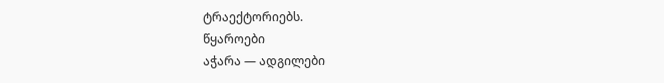ტრაექტორიებს.
წყაროები
აჭარა — ადგილები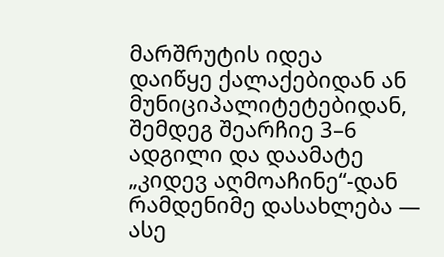მარშრუტის იდეა
დაიწყე ქალაქებიდან ან მუნიციპალიტეტებიდან, შემდეგ შეარჩიე 3–6 ადგილი და დაამატე „კიდევ აღმოაჩინე“-დან რამდენიმე დასახლება — ასე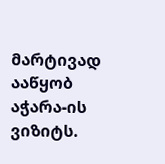მარტივად ააწყობ აჭარა-ის ვიზიტს.